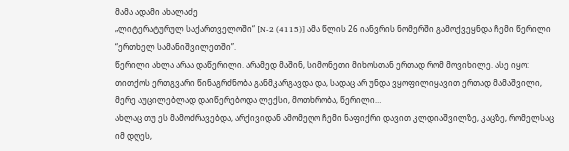მამა ადამი ახალაძე
„ლიტერატურულ საქართველოში“ [N-2 (4115)] ამა წლის 26 იანვრის ნომერში გამოქვეყნდა ჩემი წერილი “ერთხელ სამანიშვილეთში”.
წერილი ახლა არაა დაწერილი. არამედ მაშინ, სიმონეთი მიხოსთან ერთად რომ მოვიხილე. ასე იყო: თითქოს ერთგვარი წინაგრძნობა განმკარგავდა და, სადაც არ უნდა ვყოფილიყავით ერთად მამაშვილი, მერე აუცილებლად დაიწერებოდა ლექსი, მოთხრობა, წერილი…
ახლაც თუ ეს მამოძრავებდა, არქივიდან ამომეღო ჩემი ნაფიქრი დავით კლდიაშვილზე, კაცზე, რომელსაც იმ დღეს,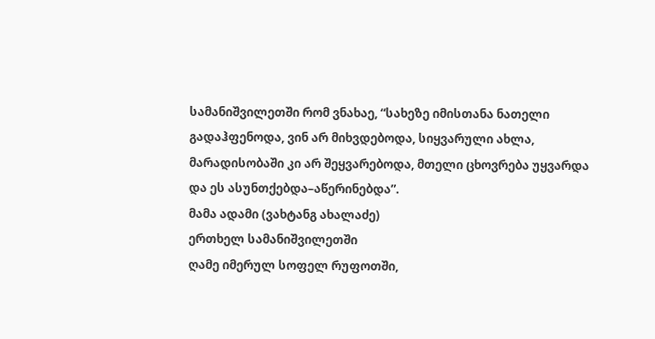სამანიშვილეთში რომ ვნახაე, “სახეზე იმისთანა ნათელი გადაჰფენოდა, ვინ არ მიხვდებოდა, სიყვარული ახლა, მარადისობაში კი არ შეყვარებოდა, მთელი ცხოვრება უყვარდა და ეს ასუნთქებდა–აწერინებდა”.
მამა ადამი (ვახტანგ ახალაძე)
ერთხელ სამანიშვილეთში
ღამე იმერულ სოფელ რუფოთში,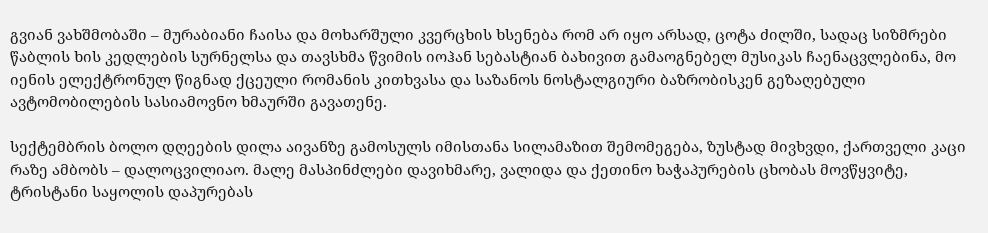გვიან ვახშმობაში – მურაბიანი ჩაისა და მოხარშული კვერცხის ხსენება რომ არ იყო არსად, ცოტა ძილში, სადაც სიზმრები წაბლის ხის კედლების სურნელსა და თავსხმა წვიმის იოჰან სებასტიან ბახივით გამაოგნებელ მუსიკას ჩაენაცვლებინა, მო იენის ელექტრონულ წიგნად ქცეული რომანის კითხვასა და საზანოს ნოსტალგიური ბაზრობისკენ გეზაღებული ავტომობილების სასიამოვნო ხმაურში გავათენე.

სექტემბრის ბოლო დღეების დილა აივანზე გამოსულს იმისთანა სილამაზით შემომეგება, ზუსტად მივხვდი, ქართველი კაცი რაზე ამბობს – დალოცვილიაო. მალე მასპინძლები დავიხმარე, ვალიდა და ქეთინო ხაჭაპურების ცხობას მოვწყვიტე, ტრისტანი საყოლის დაპურებას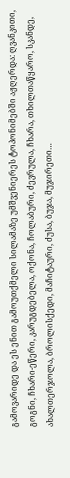გამოვარიდე და ეს ენით გამოუთქმელი სილამაზე უმშვენიერეს ტოპონიმებში აჟღერდა: ღვანკითი, გოგნი, ჩხარი-ეწერი, კარუგდებელა, ოქონა, ჩოლაბური, ძევრულა, ჩხარა, თხილთაწყარო, სკანდე, ახალთერჯოლა, ბროლისქედი, მაჩიტაური, ძუსა, ბუჯა, მუჯირეთი…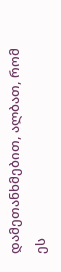დამეთანხმებით, ალბათ, რომ ეს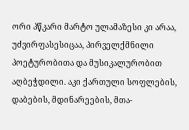ორი პწკარი მარტო ულამაზესი კი არაა, უძვირფასესიცაა, პირველქმნილი პოეტურობითა და მუსიკალურობით აღბეჭდილი. აკი ქართული სოფლების, დაბების, მდინარეების, მთა-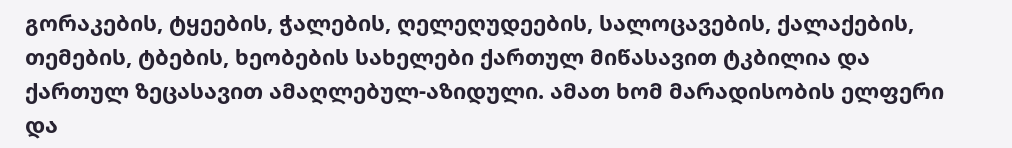გორაკების, ტყეების, ჭალების, ღელეღუდეების, სალოცავების, ქალაქების, თემების, ტბების, ხეობების სახელები ქართულ მიწასავით ტკბილია და ქართულ ზეცასავით ამაღლებულ-აზიდული. ამათ ხომ მარადისობის ელფერი და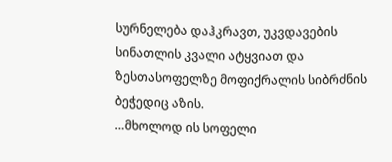სურნელება დაჰკრავთ, უკვდავების სინათლის კვალი ატყვიათ და ზესთასოფელზე მოფიქრალის სიბრძნის ბეჭედიც აზის.
…მხოლოდ ის სოფელი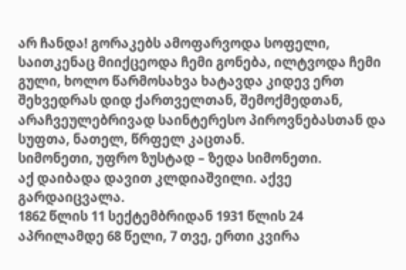არ ჩანდა! გორაკებს ამოფარვოდა სოფელი, საითკენაც მიიქცეოდა ჩემი გონება, ილტვოდა ჩემი გული, ხოლო წარმოსახვა ხატავდა კიდევ ერთ შეხვედრას დიდ ქართველთან, შემოქმედთან, არაჩვეულებრივად საინტერესო პიროვნებასთან და სუფთა, ნათელ, წრფელ კაცთან.
სიმონეთი, უფრო ზუსტად – ზედა სიმონეთი.
აქ დაიბადა დავით კლდიაშვილი. აქვე გარდაიცვალა.
1862 წლის 11 სექტემბრიდან 1931 წლის 24 აპრილამდე 68 წელი, 7 თვე, ერთი კვირა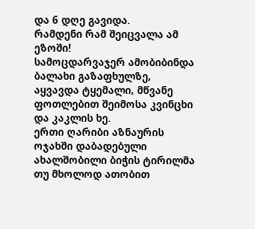და 6 დღე გავიდა.
რამდენი რამ შეიცვალა ამ ეზოში!
სამოცდარვაჯერ ამობიბინდა ბალახი გაზაფხულზე, აყვავდა ტყემალი, მწვანე ფოთლებით შეიმოსა კვინცხი და კაკლის ხე.
ერთი ღარიბი აზნაურის ოჯახში დაბადებული ახალშობილი ბიჭის ტირილმა თუ მხოლოდ ათობით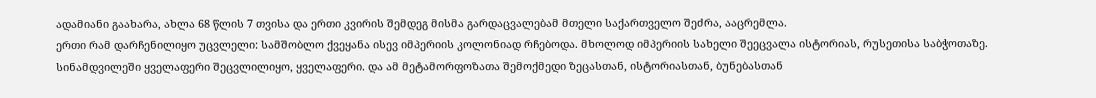ადამიანი გაახარა, ახლა 68 წლის 7 თვისა და ერთი კვირის შემდეგ მისმა გარდაცვალებამ მთელი საქართველო შეძრა, ააცრემლა.
ერთი რამ დარჩენილიყო უცვლელი: სამშობლო ქვეყანა ისევ იმპერიის კოლონიად რჩებოდა. მხოლოდ იმპერიის სახელი შეეცვალა ისტორიას, რუსეთისა საბჭოთაზე.
სინამდვილეში ყველაფერი შეცვლილიყო, ყველაფერი. და ამ მეტამორფოზათა შემოქმედი ზეცასთან, ისტორიასთან, ბუნებასთან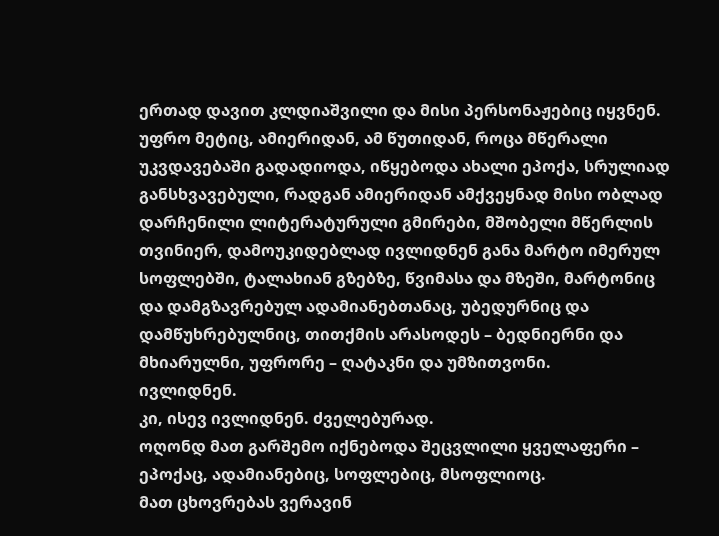ერთად დავით კლდიაშვილი და მისი პერსონაჟებიც იყვნენ.
უფრო მეტიც, ამიერიდან, ამ წუთიდან, როცა მწერალი უკვდავებაში გადადიოდა, იწყებოდა ახალი ეპოქა, სრულიად განსხვავებული, რადგან ამიერიდან ამქვეყნად მისი ობლად დარჩენილი ლიტერატურული გმირები, მშობელი მწერლის თვინიერ, დამოუკიდებლად ივლიდნენ განა მარტო იმერულ სოფლებში, ტალახიან გზებზე, წვიმასა და მზეში, მარტონიც და დამგზავრებულ ადამიანებთანაც, უბედურნიც და დამწუხრებულნიც, თითქმის არასოდეს – ბედნიერნი და მხიარულნი, უფრორე – ღატაკნი და უმზითვონი.
ივლიდნენ.
კი, ისევ ივლიდნენ. ძველებურად.
ოღონდ მათ გარშემო იქნებოდა შეცვლილი ყველაფერი – ეპოქაც, ადამიანებიც, სოფლებიც, მსოფლიოც.
მათ ცხოვრებას ვერავინ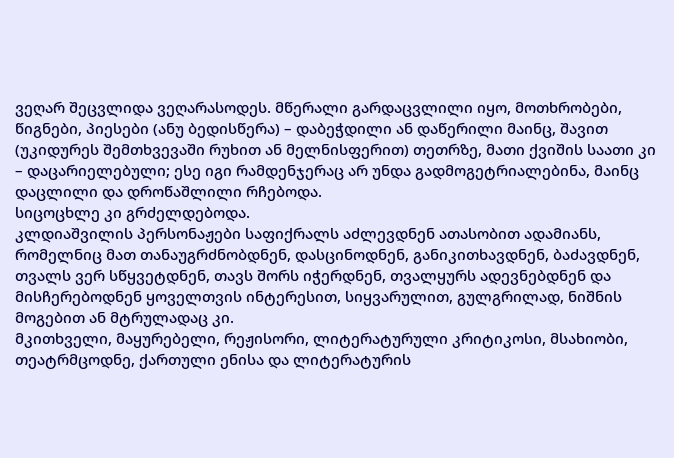ვეღარ შეცვლიდა ვეღარასოდეს. მწერალი გარდაცვლილი იყო, მოთხრობები, წიგნები, პიესები (ანუ ბედისწერა) – დაბეჭდილი ან დაწერილი მაინც, შავით (უკიდურეს შემთხვევაში რუხით ან მელნისფერით) თეთრზე, მათი ქვიშის საათი კი – დაცარიელებული; ესე იგი რამდენჯერაც არ უნდა გადმოგეტრიალებინა, მაინც დაცლილი და დროწაშლილი რჩებოდა.
სიცოცხლე კი გრძელდებოდა.
კლდიაშვილის პერსონაჟები საფიქრალს აძლევდნენ ათასობით ადამიანს, რომელნიც მათ თანაუგრძნობდნენ, დასცინოდნენ, განიკითხავდნენ, ბაძავდნენ, თვალს ვერ სწყვეტდნენ, თავს შორს იჭერდნენ, თვალყურს ადევნებდნენ და მისჩერებოდნენ ყოველთვის ინტერესით, სიყვარულით, გულგრილად, ნიშნის მოგებით ან მტრულადაც კი.
მკითხველი, მაყურებელი, რეჟისორი, ლიტერატურული კრიტიკოსი, მსახიობი, თეატრმცოდნე, ქართული ენისა და ლიტერატურის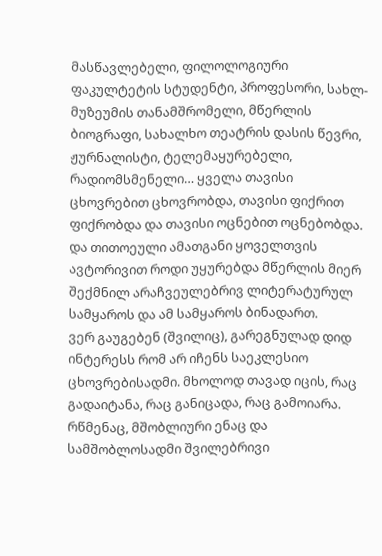მასწავლებელი, ფილოლოგიური ფაკულტეტის სტუდენტი, პროფესორი, სახლ-მუზეუმის თანამშრომელი, მწერლის ბიოგრაფი, სახალხო თეატრის დასის წევრი, ჟურნალისტი, ტელემაყურებელი, რადიომსმენელი… ყველა თავისი ცხოვრებით ცხოვრობდა, თავისი ფიქრით ფიქრობდა და თავისი ოცნებით ოცნებობდა.
და თითოეული ამათგანი ყოველთვის ავტორივით როდი უყურებდა მწერლის მიერ შექმნილ არაჩვეულებრივ ლიტერატურულ სამყაროს და ამ სამყაროს ბინადართ.
ვერ გაუგებენ (შვილიც), გარეგნულად დიდ ინტერესს რომ არ იჩენს საეკლესიო ცხოვრებისადმი. მხოლოდ თავად იცის, რაც გადაიტანა, რაც განიცადა, რაც გამოიარა. რწმენაც, მშობლიური ენაც და სამშობლოსადმი შვილებრივი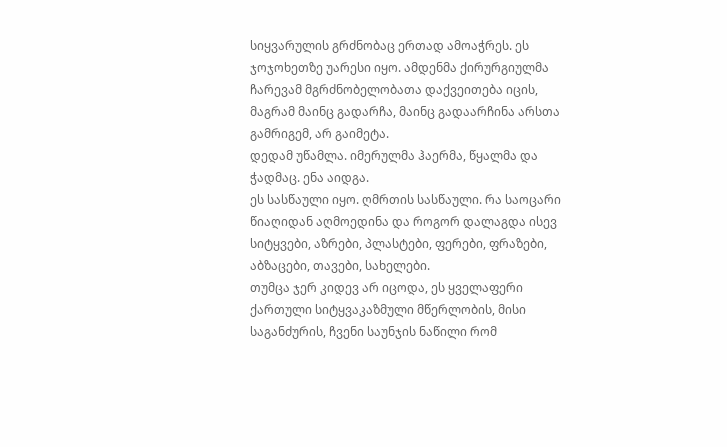სიყვარულის გრძნობაც ერთად ამოაჭრეს. ეს ჯოჯოხეთზე უარესი იყო. ამდენმა ქირურგიულმა ჩარევამ მგრძნობელობათა დაქვეითება იცის, მაგრამ მაინც გადარჩა, მაინც გადაარჩინა არსთა გამრიგემ, არ გაიმეტა.
დედამ უწამლა. იმერულმა ჰაერმა, წყალმა და ჭადმაც. ენა აიდგა.
ეს სასწაული იყო. ღმრთის სასწაული. რა საოცარი წიაღიდან აღმოედინა და როგორ დალაგდა ისევ სიტყვები, აზრები, პლასტები, ფერები, ფრაზები, აბზაცები, თავები, სახელები.
თუმცა ჯერ კიდევ არ იცოდა, ეს ყველაფერი ქართული სიტყვაკაზმული მწერლობის, მისი საგანძურის, ჩვენი საუნჯის ნაწილი რომ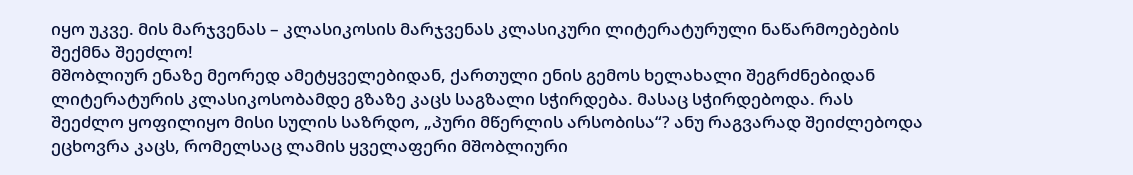იყო უკვე. მის მარჯვენას – კლასიკოსის მარჯვენას კლასიკური ლიტერატურული ნაწარმოებების შექმნა შეეძლო!
მშობლიურ ენაზე მეორედ ამეტყველებიდან, ქართული ენის გემოს ხელახალი შეგრძნებიდან ლიტერატურის კლასიკოსობამდე გზაზე კაცს საგზალი სჭირდება. მასაც სჭირდებოდა. რას შეეძლო ყოფილიყო მისი სულის საზრდო, „პური მწერლის არსობისა“? ანუ რაგვარად შეიძლებოდა ეცხოვრა კაცს, რომელსაც ლამის ყველაფერი მშობლიური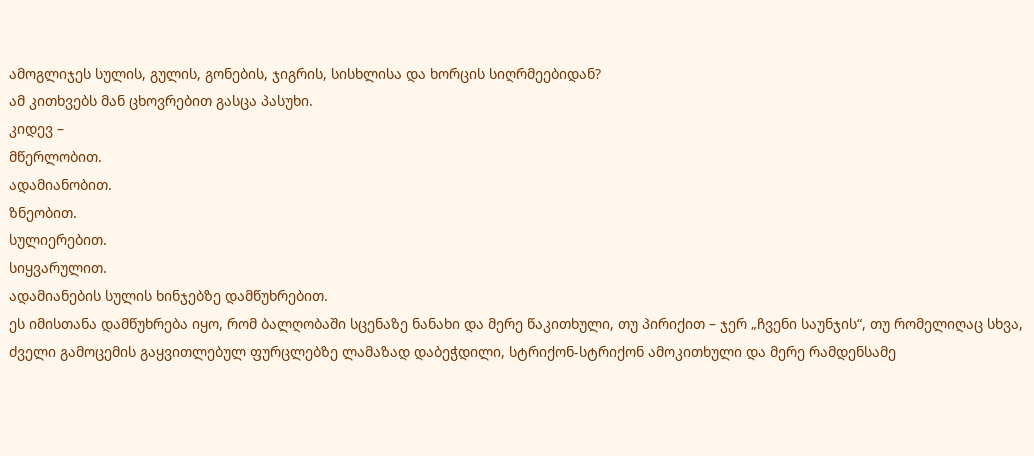ამოგლიჯეს სულის, გულის, გონების, ჯიგრის, სისხლისა და ხორცის სიღრმეებიდან?
ამ კითხვებს მან ცხოვრებით გასცა პასუხი.
კიდევ –
მწერლობით.
ადამიანობით.
ზნეობით.
სულიერებით.
სიყვარულით.
ადამიანების სულის ხინჯებზე დამწუხრებით.
ეს იმისთანა დამწუხრება იყო, რომ ბალღობაში სცენაზე ნანახი და მერე წაკითხული, თუ პირიქით – ჯერ „ჩვენი საუნჯის“, თუ რომელიღაც სხვა, ძველი გამოცემის გაყვითლებულ ფურცლებზე ლამაზად დაბეჭდილი, სტრიქონ-სტრიქონ ამოკითხული და მერე რამდენსამე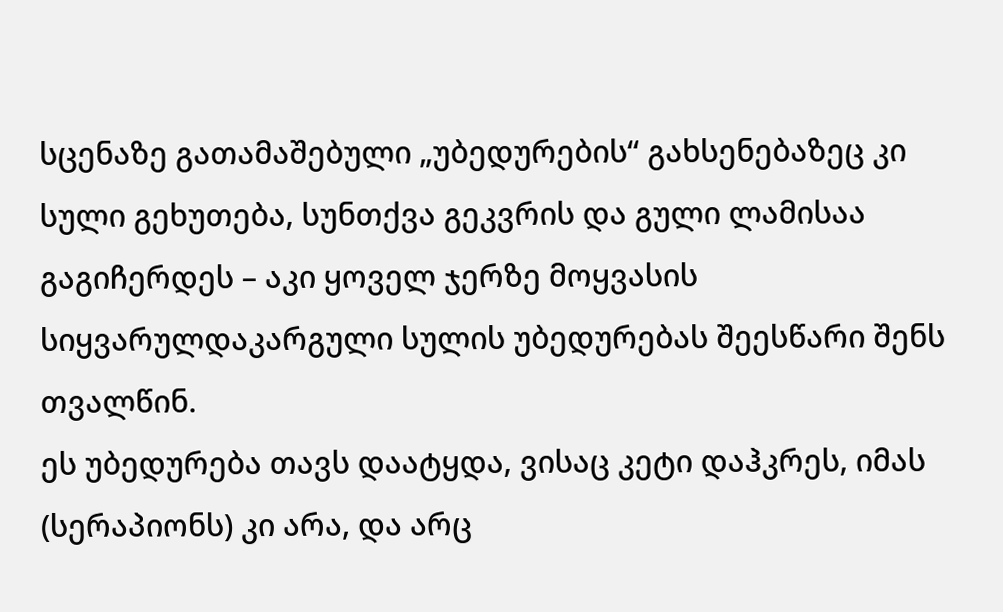სცენაზე გათამაშებული „უბედურების“ გახსენებაზეც კი სული გეხუთება, სუნთქვა გეკვრის და გული ლამისაა გაგიჩერდეს – აკი ყოველ ჯერზე მოყვასის სიყვარულდაკარგული სულის უბედურებას შეესწარი შენს თვალწინ.
ეს უბედურება თავს დაატყდა, ვისაც კეტი დაჰკრეს, იმას (სერაპიონს) კი არა, და არც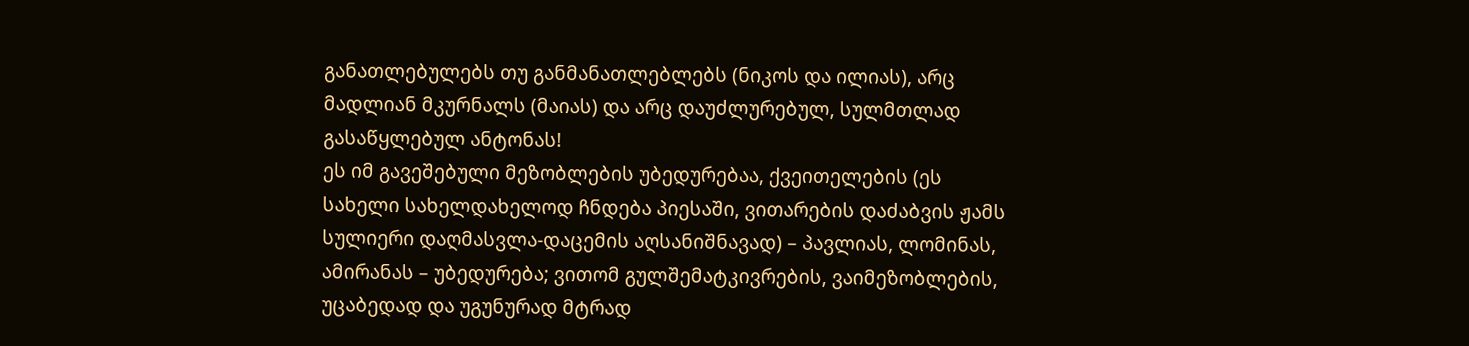განათლებულებს თუ განმანათლებლებს (ნიკოს და ილიას), არც მადლიან მკურნალს (მაიას) და არც დაუძლურებულ, სულმთლად გასაწყლებულ ანტონას!
ეს იმ გავეშებული მეზობლების უბედურებაა, ქვეითელების (ეს სახელი სახელდახელოდ ჩნდება პიესაში, ვითარების დაძაბვის ჟამს სულიერი დაღმასვლა-დაცემის აღსანიშნავად) – პავლიას, ლომინას, ამირანას – უბედურება; ვითომ გულშემატკივრების, ვაიმეზობლების, უცაბედად და უგუნურად მტრად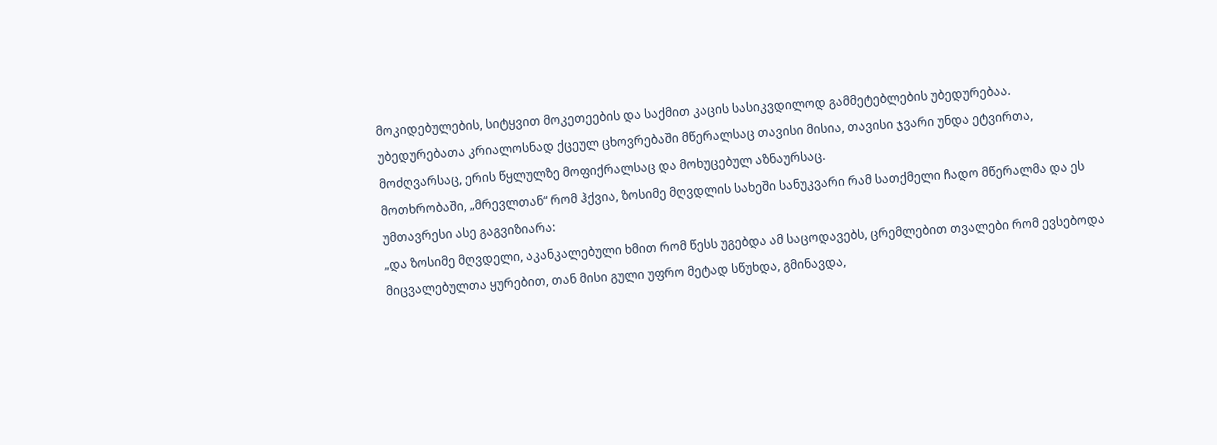მოკიდებულების, სიტყვით მოკეთეების და საქმით კაცის სასიკვდილოდ გამმეტებლების უბედურებაა.
უბედურებათა კრიალოსნად ქცეულ ცხოვრებაში მწერალსაც თავისი მისია, თავისი ჯვარი უნდა ეტვირთა, მოძღვარსაც, ერის წყლულზე მოფიქრალსაც და მოხუცებულ აზნაურსაც.
მოთხრობაში, „მრევლთან“ რომ ჰქვია, ზოსიმე მღვდლის სახეში სანუკვარი რამ სათქმელი ჩადო მწერალმა და ეს უმთავრესი ასე გაგვიზიარა:
„და ზოსიმე მღვდელი, აკანკალებული ხმით რომ წესს უგებდა ამ საცოდავებს, ცრემლებით თვალები რომ ევსებოდა მიცვალებულთა ყურებით, თან მისი გული უფრო მეტად სწუხდა, გმინავდა,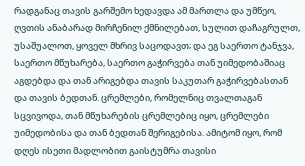რადგანაც თავის გარშემო ხედავდა ამ მართლა და უმწეო, ღვთის ანაბარად მირჩენილ ქმნილებათ, სულით დაჩაგრულთ, უსაშუალოთ, ყოველ მხრივ საცოდავთ; და ეგ საერთო ტანჯვა, საერთო მწუხარება, საერთო გაჭირვება თან უიმედობაშიაც აგდებდა და თან არიგებდა თავის საკუთარ გაჭირვებასთან და თავის ბედთან. ცრემლები, რომელნიც თვალთაგან სცვივოდა, თან მწუხარების ცრემლებიც იყო, ცრემლები უიმედობისა და თან ბედთან შერიგებისა. ამიტომ იყო, რომ დღეს ისეთი მადლობით გაისტუმრა თავისი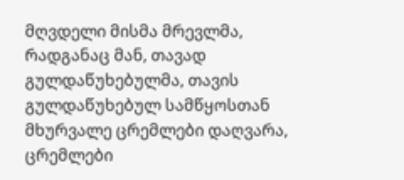მღვდელი მისმა მრევლმა, რადგანაც მან, თავად გულდაწუხებულმა, თავის გულდაწუხებულ სამწყოსთან მხურვალე ცრემლები დაღვარა, ცრემლები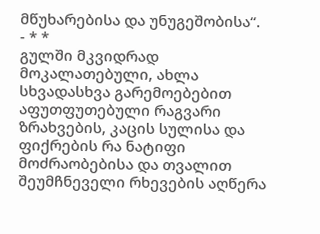მწუხარებისა და უნუგეშობისა“.
- * *
გულში მკვიდრად მოკალათებული, ახლა სხვადასხვა გარემოებებით აფუთფუთებული რაგვარი ზრახვების, კაცის სულისა და ფიქრების რა ნატიფი მოძრაობებისა და თვალით შეუმჩნეველი რხევების აღწერა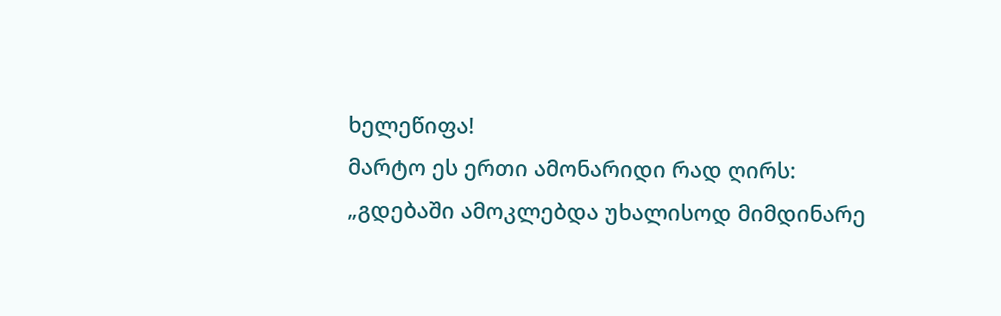ხელეწიფა!
მარტო ეს ერთი ამონარიდი რად ღირს:
„გდებაში ამოკლებდა უხალისოდ მიმდინარე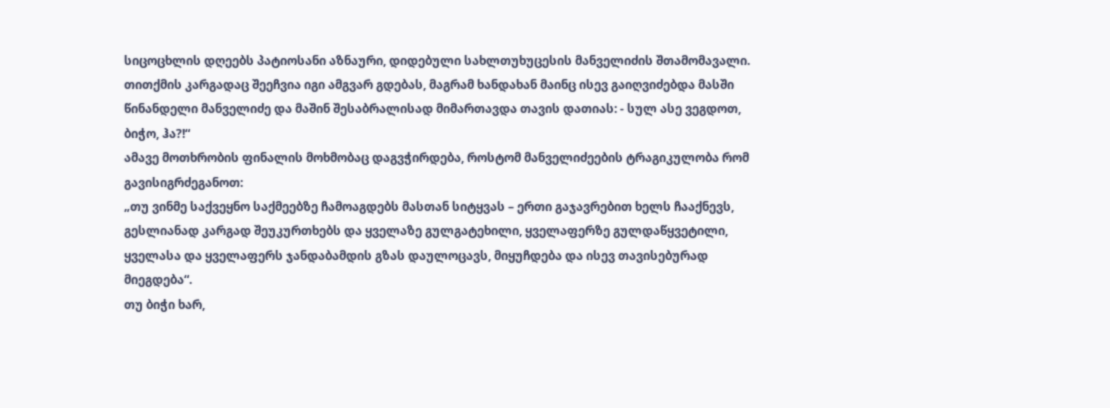სიცოცხლის დღეებს პატიოსანი აზნაური, დიდებული სახლთუხუცესის მანველიძის შთამომავალი. თითქმის კარგადაც შეეჩვია იგი ამგვარ გდებას, მაგრამ ხანდახან მაინც ისევ გაიღვიძებდა მასში წინანდელი მანველიძე და მაშინ შესაბრალისად მიმართავდა თავის დათიას: - სულ ასე ვეგდოთ, ბიჭო, ჰა?!“
ამავე მოთხრობის ფინალის მოხმობაც დაგვჭირდება, როსტომ მანველიძეების ტრაგიკულობა რომ გავისიგრძეგანოთ:
„თუ ვინმე საქვეყნო საქმეებზე ჩამოაგდებს მასთან სიტყვას – ერთი გაჯავრებით ხელს ჩააქნევს, გესლიანად კარგად შეუკურთხებს და ყველაზე გულგატეხილი, ყველაფერზე გულდაწყვეტილი, ყველასა და ყველაფერს ჯანდაბამდის გზას დაულოცავს, მიყუჩდება და ისევ თავისებურად მიეგდება“.
თუ ბიჭი ხარ,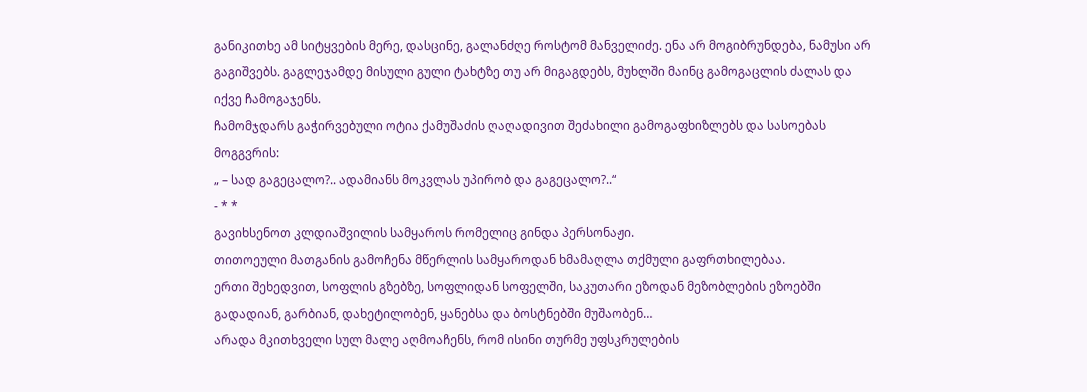განიკითხე ამ სიტყვების მერე, დასცინე, გალანძღე როსტომ მანველიძე. ენა არ მოგიბრუნდება, ნამუსი არ გაგიშვებს. გაგლეჯამდე მისული გული ტახტზე თუ არ მიგაგდებს, მუხლში მაინც გამოგაცლის ძალას და იქვე ჩამოგაჯენს.
ჩამომჯდარს გაჭირვებული ოტია ქამუშაძის ღაღადივით შეძახილი გამოგაფხიზლებს და სასოებას მოგგვრის:
„ – სად გაგეცალო?.. ადამიანს მოკვლას უპირობ და გაგეცალო?..“
- * *
გავიხსენოთ კლდიაშვილის სამყაროს რომელიც გინდა პერსონაჟი.
თითოეული მათგანის გამოჩენა მწერლის სამყაროდან ხმამაღლა თქმული გაფრთხილებაა.
ერთი შეხედვით, სოფლის გზებზე, სოფლიდან სოფელში, საკუთარი ეზოდან მეზობლების ეზოებში გადადიან, გარბიან, დახეტილობენ, ყანებსა და ბოსტნებში მუშაობენ…
არადა მკითხველი სულ მალე აღმოაჩენს, რომ ისინი თურმე უფსკრულების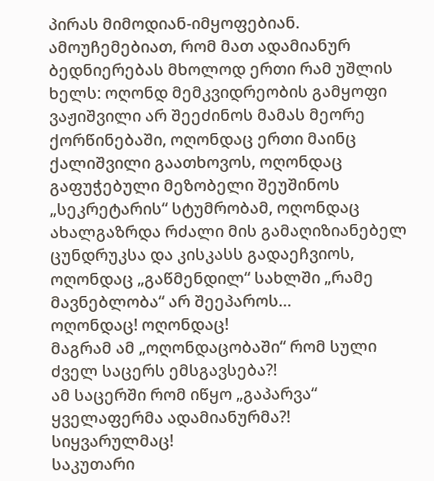პირას მიმოდიან-იმყოფებიან.
ამოუჩემებიათ, რომ მათ ადამიანურ ბედნიერებას მხოლოდ ერთი რამ უშლის ხელს: ოღონდ მემკვიდრეობის გამყოფი ვაჟიშვილი არ შეეძინოს მამას მეორე ქორწინებაში, ოღონდაც ერთი მაინც ქალიშვილი გაათხოვოს, ოღონდაც გაფუჭებული მეზობელი შეუშინოს „სეკრეტარის“ სტუმრობამ, ოღონდაც ახალგაზრდა რძალი მის გამაღიზიანებელ ცუნდრუკსა და კისკასს გადაეჩვიოს, ოღონდაც „გაწმენდილ“ სახლში „რამე მავნებლობა“ არ შეეპაროს…
ოღონდაც! ოღონდაც!
მაგრამ ამ „ოღონდაცობაში“ რომ სული ძველ საცერს ემსგავსება?!
ამ საცერში რომ იწყო „გაპარვა“ ყველაფერმა ადამიანურმა?!
სიყვარულმაც!
საკუთარი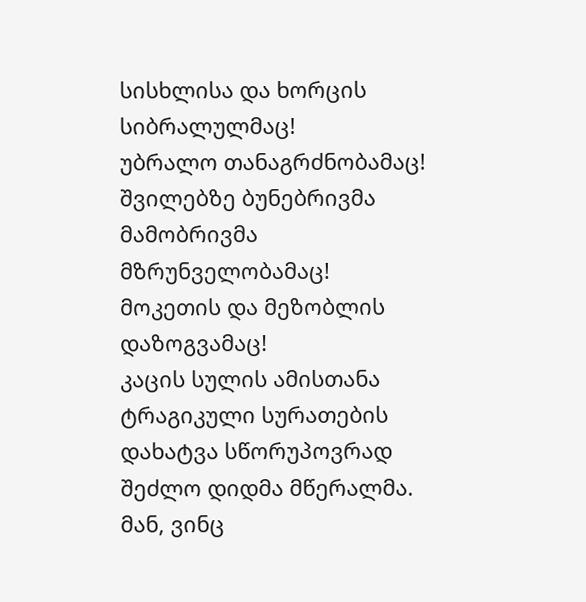სისხლისა და ხორცის სიბრალულმაც!
უბრალო თანაგრძნობამაც!
შვილებზე ბუნებრივმა მამობრივმა მზრუნველობამაც!
მოკეთის და მეზობლის დაზოგვამაც!
კაცის სულის ამისთანა ტრაგიკული სურათების დახატვა სწორუპოვრად შეძლო დიდმა მწერალმა.
მან, ვინც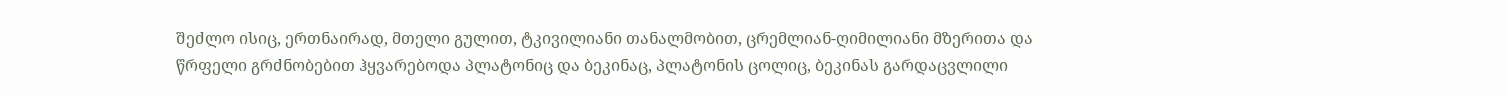შეძლო ისიც, ერთნაირად, მთელი გულით, ტკივილიანი თანალმობით, ცრემლიან-ღიმილიანი მზერითა და წრფელი გრძნობებით ჰყვარებოდა პლატონიც და ბეკინაც, პლატონის ცოლიც, ბეკინას გარდაცვლილი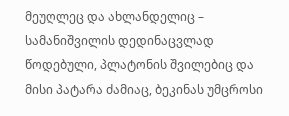მეუღლეც და ახლანდელიც – სამანიშვილის დედინაცვლად წოდებული, პლატონის შვილებიც და მისი პატარა ძამიაც, ბეკინას უმცროსი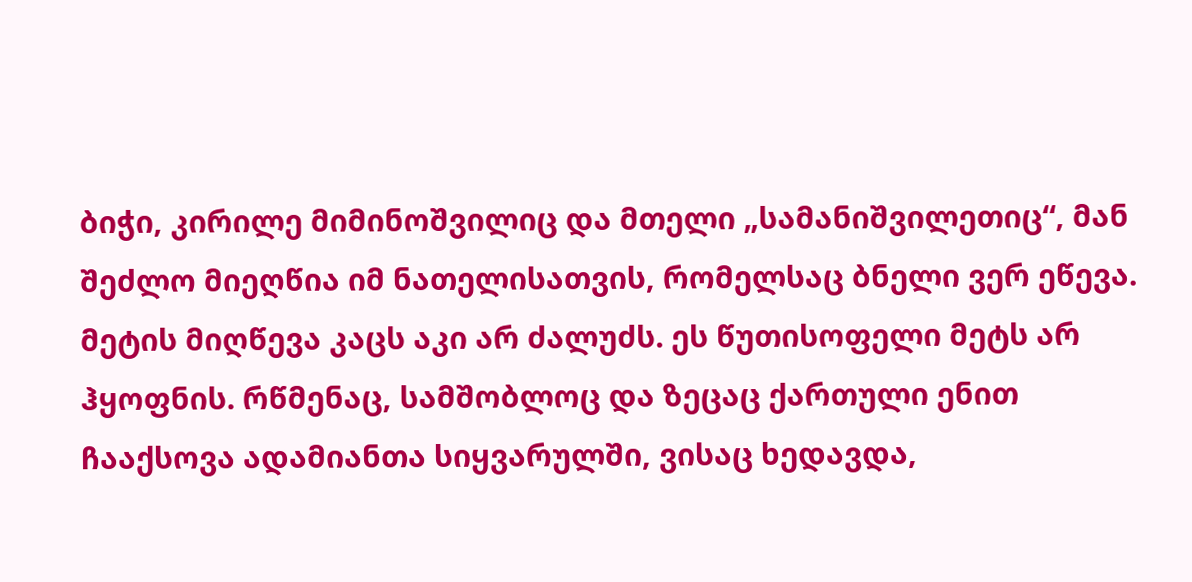ბიჭი, კირილე მიმინოშვილიც და მთელი „სამანიშვილეთიც“, მან შეძლო მიეღწია იმ ნათელისათვის, რომელსაც ბნელი ვერ ეწევა.
მეტის მიღწევა კაცს აკი არ ძალუძს. ეს წუთისოფელი მეტს არ ჰყოფნის. რწმენაც, სამშობლოც და ზეცაც ქართული ენით ჩააქსოვა ადამიანთა სიყვარულში, ვისაც ხედავდა,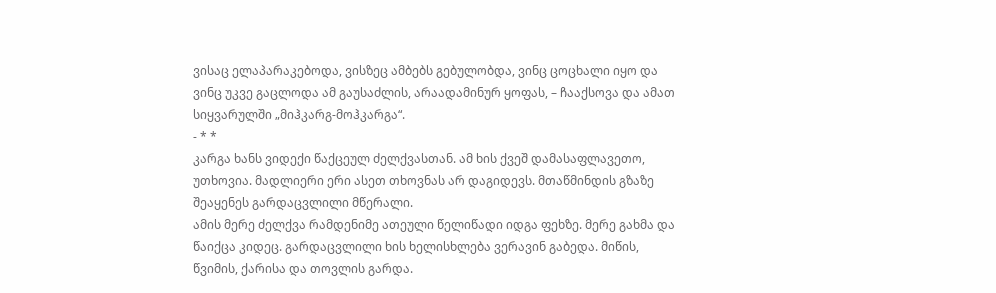ვისაც ელაპარაკებოდა, ვისზეც ამბებს გებულობდა, ვინც ცოცხალი იყო და ვინც უკვე გაცლოდა ამ გაუსაძლის, არაადამინურ ყოფას, – ჩააქსოვა და ამათ სიყვარულში „მიჰკარგ-მოჰკარგა“.
- * *
კარგა ხანს ვიდექი წაქცეულ ძელქვასთან. ამ ხის ქვეშ დამასაფლავეთო, უთხოვია. მადლიერი ერი ასეთ თხოვნას არ დაგიდევს. მთაწმინდის გზაზე შეაყენეს გარდაცვლილი მწერალი.
ამის მერე ძელქვა რამდენიმე ათეული წელიწადი იდგა ფეხზე. მერე გახმა და წაიქცა კიდეც. გარდაცვლილი ხის ხელისხლება ვერავინ გაბედა. მიწის, წვიმის, ქარისა და თოვლის გარდა.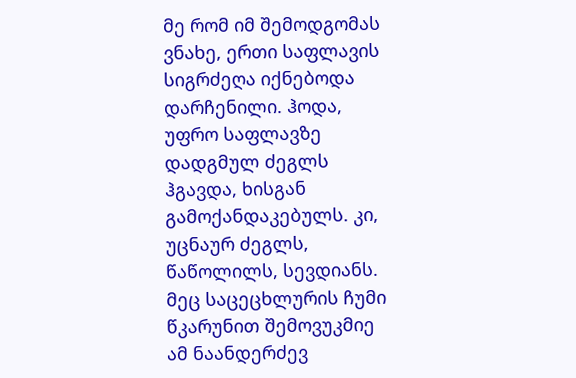მე რომ იმ შემოდგომას ვნახე, ერთი საფლავის სიგრძეღა იქნებოდა დარჩენილი. ჰოდა, უფრო საფლავზე დადგმულ ძეგლს ჰგავდა, ხისგან გამოქანდაკებულს. კი, უცნაურ ძეგლს, წაწოლილს, სევდიანს.
მეც საცეცხლურის ჩუმი წკარუნით შემოვუკმიე ამ ნაანდერძევ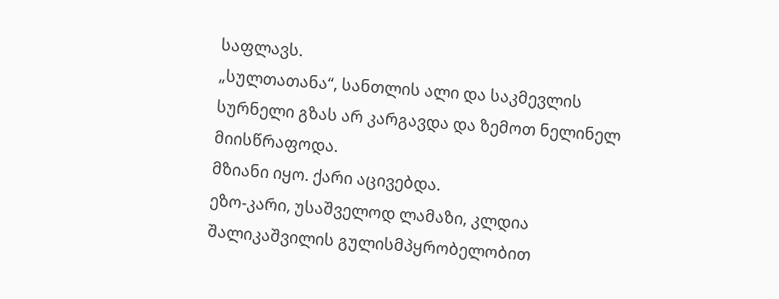საფლავს.
„სულთათანა“, სანთლის ალი და საკმევლის სურნელი გზას არ კარგავდა და ზემოთ ნელინელ მიისწრაფოდა.
მზიანი იყო. ქარი აცივებდა.
ეზო-კარი, უსაშველოდ ლამაზი, კლდია შალიკაშვილის გულისმპყრობელობით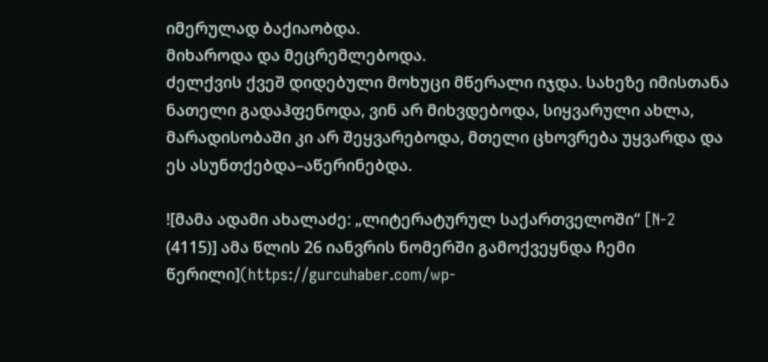იმერულად ბაქიაობდა.
მიხაროდა და მეცრემლებოდა.
ძელქვის ქვეშ დიდებული მოხუცი მწერალი იჯდა. სახეზე იმისთანა ნათელი გადაჰფენოდა, ვინ არ მიხვდებოდა, სიყვარული ახლა, მარადისობაში კი არ შეყვარებოდა, მთელი ცხოვრება უყვარდა და ეს ასუნთქებდა–აწერინებდა.

![მამა ადამი ახალაძე: „ლიტერატურულ საქართველოში“ [N-2 (4115)] ამა წლის 26 იანვრის ნომერში გამოქვეყნდა ჩემი წერილი](https://gurcuhaber.com/wp-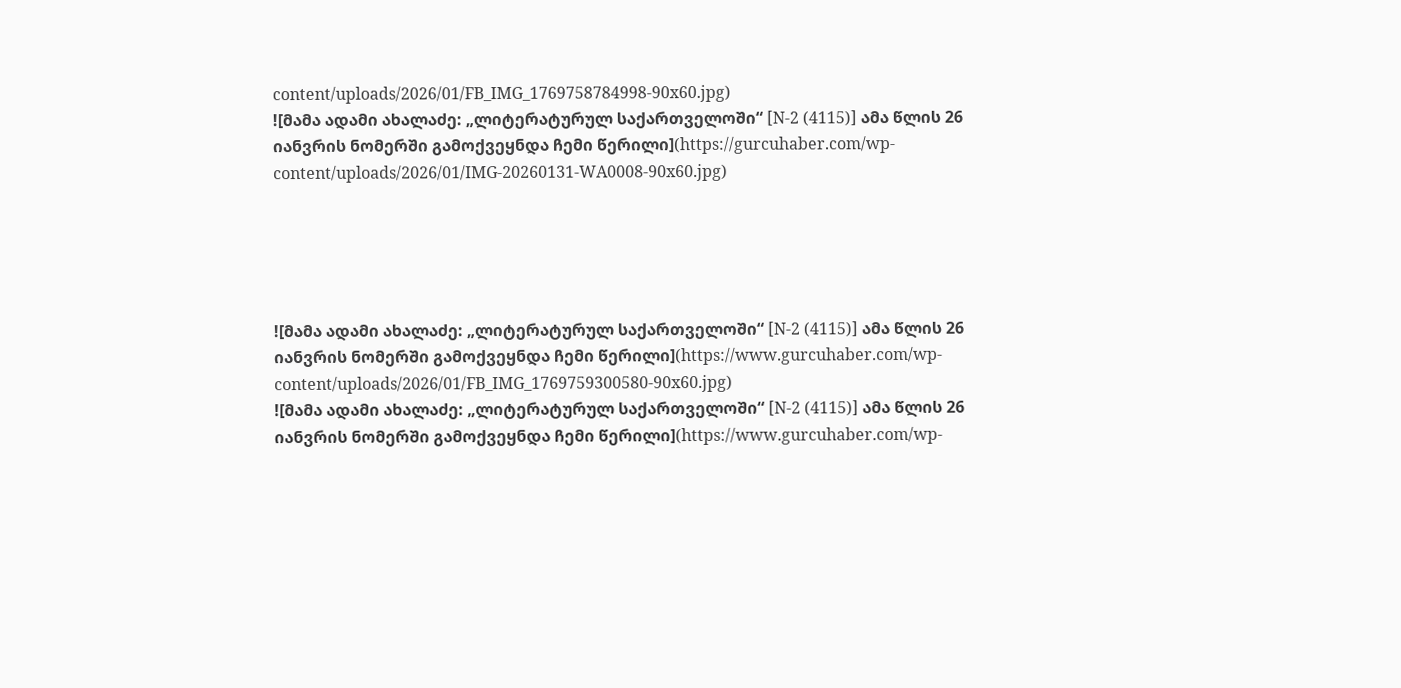content/uploads/2026/01/FB_IMG_1769758784998-90x60.jpg)
![მამა ადამი ახალაძე: „ლიტერატურულ საქართველოში“ [N-2 (4115)] ამა წლის 26 იანვრის ნომერში გამოქვეყნდა ჩემი წერილი](https://gurcuhaber.com/wp-content/uploads/2026/01/IMG-20260131-WA0008-90x60.jpg)





![მამა ადამი ახალაძე: „ლიტერატურულ საქართველოში“ [N-2 (4115)] ამა წლის 26 იანვრის ნომერში გამოქვეყნდა ჩემი წერილი](https://www.gurcuhaber.com/wp-content/uploads/2026/01/FB_IMG_1769759300580-90x60.jpg)
![მამა ადამი ახალაძე: „ლიტერატურულ საქართველოში“ [N-2 (4115)] ამა წლის 26 იანვრის ნომერში გამოქვეყნდა ჩემი წერილი](https://www.gurcuhaber.com/wp-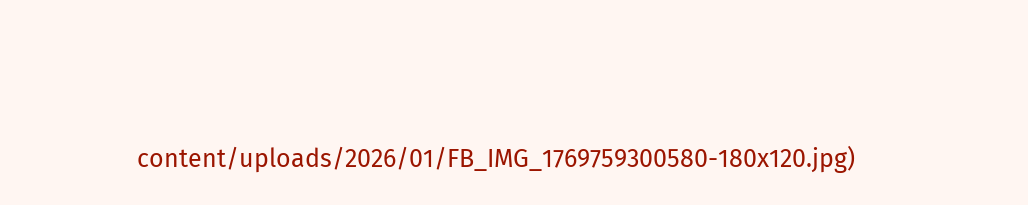content/uploads/2026/01/FB_IMG_1769759300580-180x120.jpg)